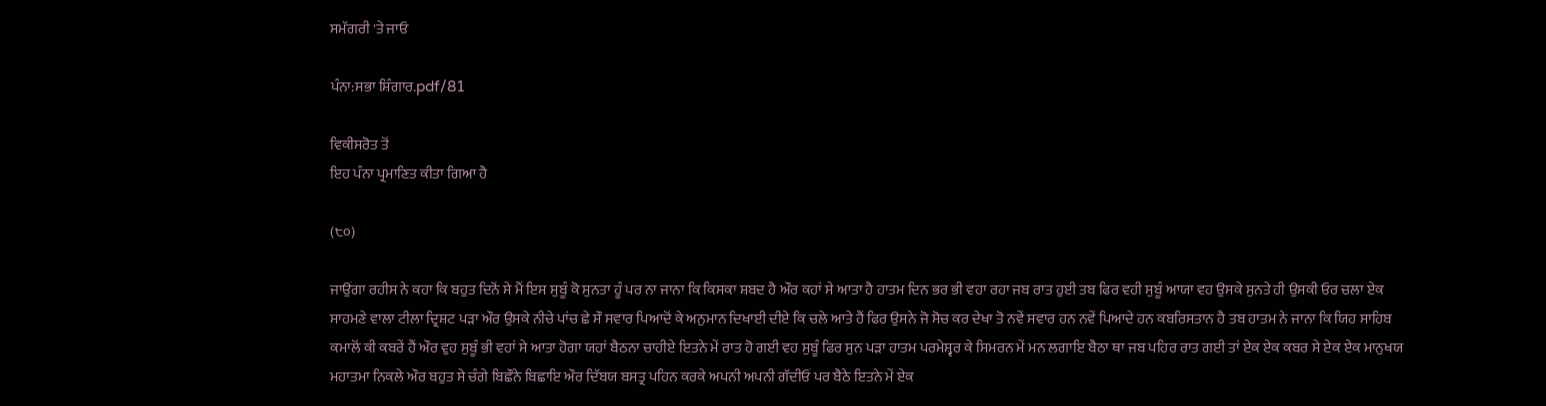ਸਮੱਗਰੀ 'ਤੇ ਜਾਓ

ਪੰਨਾ:ਸਭਾ ਸ਼ਿੰਗਾਰ.pdf/81

ਵਿਕੀਸਰੋਤ ਤੋਂ
ਇਹ ਪੰਨਾ ਪ੍ਰਮਾਣਿਤ ਕੀਤਾ ਗਿਆ ਹੈ

(੮੦)

ਜਾਉਂਗਾ ਰਹੀਸ ਨੇ ਕਹਾ ਕਿ ਬਹੁਤ ਦਿਨੋਂ ਸੇ ਮੈਂ ਇਸ ਸੁਬੂੰ ਕੋ ਸੁਨਤਾ ਹੂੰ ਪਰ ਨਾ ਜਾਨਾ ਕਿ ਕਿਸਕਾ ਸ਼ਬਦ ਹੈ ਔਰ ਕਹਾਂ ਸੇ ਆਤਾ ਹੈ ਹਾਤਮ ਦਿਨ ਭਰ ਭੀ ਵਹਾ ਰਹਾ ਜਬ ਰਾਤ ਹੁਈ ਤਬ ਫਿਰ ਵਹੀ ਸੁਬੂੰ ਆਯਾ ਵਹ ਉਸਕੇ ਸੁਨਤੇ ਹੀ ਉਸਕੀ ਓਰ ਚਲਾ ਏਕ ਸਾਹਮਣੇ ਵਾਲਾ ਟੀਲਾ ਦ੍ਰਿਸ਼ਟ ਪੜਾ ਔਰ ਉਸਕੇ ਨੀਚੇ ਪਾਂਚ ਛੇ ਸੌ ਸਵਾਰ ਪਿਆਦੋਂ ਕੇ ਅਨੁਮਾਨ ਦਿਖਾਈ ਦੀਏ ਕਿ ਚਲੇ ਆਤੇ ਹੈਂ ਫਿਰ ਉਸਨੇ ਜੋ ਸੋਚ ਕਰ ਦੇਖਾ ਤੋ ਨਵੇਂ ਸਵਾਰ ਹਨ ਨਵੇਂ ਪਿਆਦੇ ਹਨ ਕਬਰਿਸਤਾਨ ਹੈ ਤਬ ਹਾਤਮ ਨੇ ਜਾਨਾ ਕਿ ਯਿਹ ਸਾਹਿਬ ਕਮਾਲੋਂ ਕੀ ਕਬਰੇਂ ਹੈਂ ਔਰ ਵੁਹ ਸੁਬੂੰ ਭੀ ਵਹਾਂ ਸੇ ਆਤਾ ਹੋਗਾ ਯਹਾਂ ਬੈਠਨਾ ਚਾਹੀਏ ਇਤਨੇ ਮੇਂ ਰਾਤ ਹੋ ਗਈ ਵਹ ਸੁਬੂੰ ਫਿਰ ਸੁਨ ਪੜਾ ਹਾਤਮ ਪਰਮੇਸ਼੍ਵਰ ਕੇ ਸਿਮਰਨ ਮੇਂ ਮਨ ਲਗਾਇ ਬੈਠਾ ਥਾ ਜਬ ਪਹਿਰ ਰਾਤ ਗਈ ਤਾਂ ਏਕ ਏਕ ਕਬਰ ਸੇ ਏਕ ਏਕ ਮਾਨੁਖਯ ਮਹਾਤਮਾ ਨਿਕਲੇ ਔਰ ਬਹੁਤ ਸੇ ਚੰਗੇ ਬਿਛੌਨੇ ਬਿਛਾਇ ਔਰ ਦਿੱਬਯ ਬਸਤ੍ਰ ਪਹਿਨ ਕਰਕੇ ਅਪਨੀ ਅਪਨੀ ਗੱਦੀਓਂ ਪਰ ਬੈਠੇ ਇਤਨੇ ਮੇਂ ਏਕ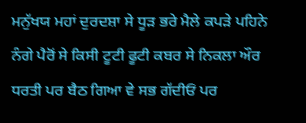ਮਨੁੱਖਯ ਮਹਾਂ ਦੁਰਦਸ਼ਾ ਸੇ ਧੂੜ ਭਰੇ ਮੈਲੇ ਕਪੜੇ ਪਹਿਨੇ ਨੰਗੇ ਪੈਰੋਂ ਸੇ ਕਿਸੀ ਟੂਟੀ ਫੂਟੀ ਕਬਰ ਸੇ ਨਿਕਲਾ ਔਰ ਧਰਤੀ ਪਰ ਬੈਠ ਗਿਆ ਵੇ ਸਭ ਗੱਦੀਓਂ ਪਰ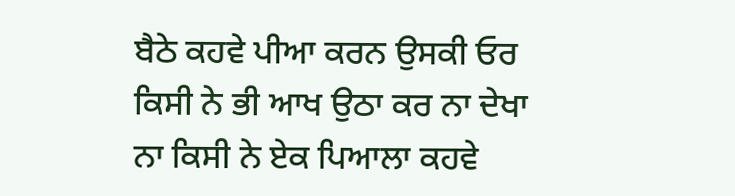ਬੈਠੇ ਕਹਵੇ ਪੀਆ ਕਰਨ ਉਸਕੀ ਓਰ ਕਿਸੀ ਨੇ ਭੀ ਆਖ ਉਠਾ ਕਰ ਨਾ ਦੇਖਾ ਨਾ ਕਿਸੀ ਨੇ ਏਕ ਪਿਆਲਾ ਕਹਵੇ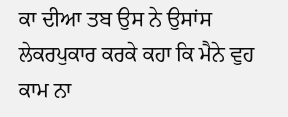ਕਾ ਦੀਆ ਤਬ ਉਸ ਨੇ ਉਸਾਂਸ ਲੇਕਰਪੁਕਾਰ ਕਰਕੇ ਕਹਾ ਕਿ ਮੈਨੇ ਵੁਹ ਕਾਮ ਨਾ